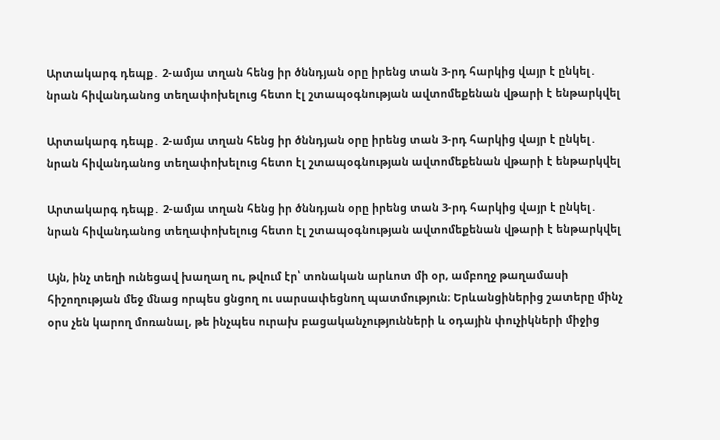Արտակարգ դեպք․ 2-ամյա տղան հենց իր ծննդյան օրը իրենց տան 3-րդ հարկից վայր է ընկել․ նրան հիվանդանոց տեղափոխելուց հետո էլ շտապօգնության ավտոմեքենան վթարի է ենթարկվել

Արտակարգ դեպք․ 2-ամյա տղան հենց իր ծննդյան օրը իրենց տան 3-րդ հարկից վայր է ընկել․ նրան հիվանդանոց տեղափոխելուց հետո էլ շտապօգնության ավտոմեքենան վթարի է ենթարկվել

Արտակարգ դեպք․ 2-ամյա տղան հենց իր ծննդյան օրը իրենց տան 3-րդ հարկից վայր է ընկել․ նրան հիվանդանոց տեղափոխելուց հետո էլ շտապօգնության ավտոմեքենան վթարի է ենթարկվել

Այն, ինչ տեղի ունեցավ խաղաղ ու, թվում էր՝ տոնական արևոտ մի օր, ամբողջ թաղամասի հիշողության մեջ մնաց որպես ցնցող ու սարսափեցնող պատմություն։ Երևանցիներից շատերը մինչ օրս չեն կարող մոռանալ, թե ինչպես ուրախ բացականչությունների և օդային փուչիկների միջից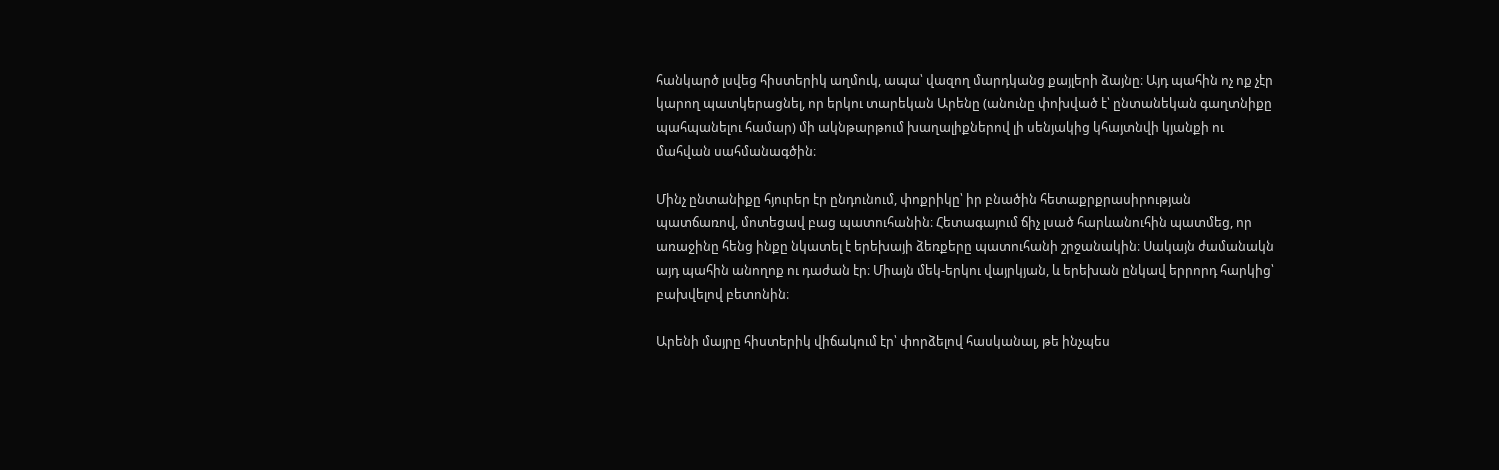հանկարծ լսվեց հիստերիկ աղմուկ, ապա՝ վազող մարդկանց քայլերի ձայնը։ Այդ պահին ոչ ոք չէր կարող պատկերացնել, որ երկու տարեկան Արենը (անունը փոխված է՝ ընտանեկան գաղտնիքը պահպանելու համար) մի ակնթարթում խաղալիքներով լի սենյակից կհայտնվի կյանքի ու մահվան սահմանագծին։

Մինչ ընտանիքը հյուրեր էր ընդունում, փոքրիկը՝ իր բնածին հետաքրքրասիրության պատճառով, մոտեցավ բաց պատուհանին։ Հետագայում ճիչ լսած հարևանուհին պատմեց, որ առաջինը հենց ինքը նկատել է երեխայի ձեռքերը պատուհանի շրջանակին։ Սակայն ժամանակն այդ պահին անողոք ու դաժան էր։ Միայն մեկ-երկու վայրկյան, և երեխան ընկավ երրորդ հարկից՝ բախվելով բետոնին։

Արենի մայրը հիստերիկ վիճակում էր՝ փորձելով հասկանալ, թե ինչպես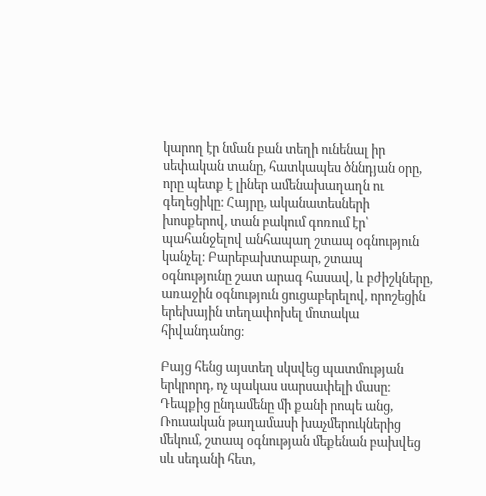կարող էր նման բան տեղի ունենալ իր սեփական տանը, հատկապես ծննդյան օրը, որը պետք է լիներ ամենախաղաղն ու գեղեցիկը։ Հայրը, ականատեսների խոսքերով, տան բակում գոռում էր՝ պահանջելով անհապաղ շտապ օգնություն կանչել։ Բարեբախտաբար, շտապ օգնությունը շատ արագ հասավ, և բժիշկները, առաջին օգնություն ցուցաբերելով, որոշեցին երեխային տեղափոխել մոտակա հիվանդանոց։

Բայց հենց այստեղ սկսվեց պատմության երկրորդ, ոչ պակաս սարսափելի մասը։ Դեպքից ընդամենը մի քանի րոպե անց, Ռուսական թաղամասի խաչմերուկներից մեկում, շտապ օգնության մեքենան բախվեց սև սեդանի հետ,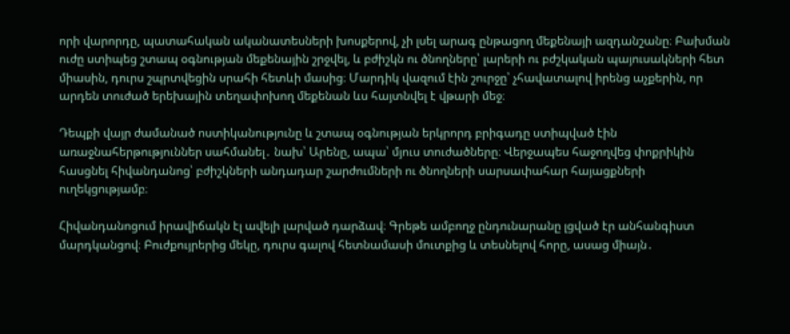որի վարորդը, պատահական ականատեսների խոսքերով, չի լսել արագ ընթացող մեքենայի ազդանշանը։ Բախման ուժը ստիպեց շտապ օգնության մեքենային շրջվել, և բժիշկն ու ծնողները՝ լարերի ու բժշկական պայուսակների հետ միասին, դուրս շպրտվեցին սրահի հետևի մասից։ Մարդիկ վազում էին շուրջը՝ չհավատալով իրենց աչքերին, որ արդեն տուժած երեխային տեղափոխող մեքենան ևս հայտնվել է վթարի մեջ։

Դեպքի վայր ժամանած ոստիկանությունը և շտապ օգնության երկրորդ բրիգադը ստիպված էին առաջնահերթություններ սահմանել․ նախ՝ Արենը, ապա՝ մյուս տուժածները։ Վերջապես հաջողվեց փոքրիկին հասցնել հիվանդանոց՝ բժիշկների անդադար շարժումների ու ծնողների սարսափահար հայացքների ուղեկցությամբ։

Հիվանդանոցում իրավիճակն էլ ավելի լարված դարձավ։ Գրեթե ամբողջ ընդունարանը լցված էր անհանգիստ մարդկանցով։ Բուժքույրերից մեկը, դուրս գալով հետնամասի մուտքից և տեսնելով հորը, ասաց միայն․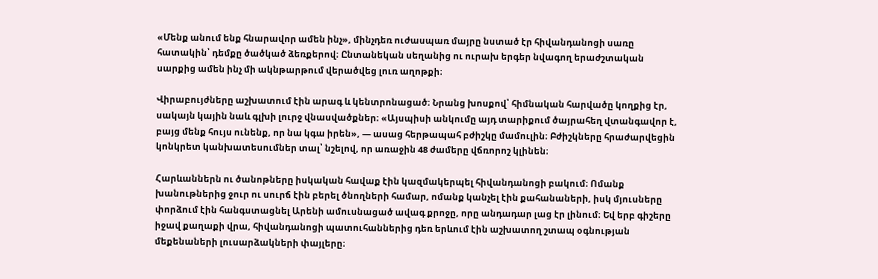«Մենք անում ենք հնարավոր ամեն ինչ», մինչդեռ ուժասպառ մայրը նստած էր հիվանդանոցի սառը հատակին՝ դեմքը ծածկած ձեռքերով։ Ընտանեկան սեղանից ու ուրախ երգեր նվագող երաժշտական սարքից ամեն ինչ մի ակնթարթում վերածվեց լուռ աղոթքի։

Վիրաբույժները աշխատում էին արագ և կենտրոնացած։ Նրանց խոսքով՝ հիմնական հարվածը կողքից էր, սակայն կային նաև գլխի լուրջ վնասվածքներ։ «Այսպիսի անկումը այդ տարիքում ծայրահեղ վտանգավոր է, բայց մենք հույս ունենք, որ նա կգա իրեն», — ասաց հերթապահ բժիշկը մամուլին։ Բժիշկները հրաժարվեցին կոնկրետ կանխատեսումներ տալ՝ նշելով, որ առաջին 48 ժամերը վճռորոշ կլինեն։

Հարևաններն ու ծանոթները իսկական հավաք էին կազմակերպել հիվանդանոցի բակում։ Ոմանք խանութներից ջուր ու սուրճ էին բերել ծնողների համար, ոմանք կանչել էին քահանաների, իսկ մյուսները փորձում էին հանգստացնել Արենի ամուսնացած ավագ քրոջը, որը անդադար լաց էր լինում։ Եվ երբ գիշերը իջավ քաղաքի վրա, հիվանդանոցի պատուհաններից դեռ երևում էին աշխատող շտապ օգնության մեքենաների լուսարձակների փայլերը։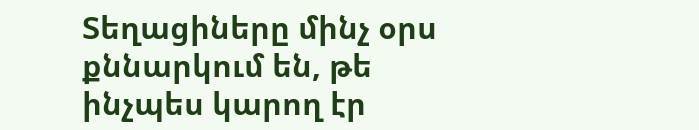Տեղացիները մինչ օրս քննարկում են, թե ինչպես կարող էր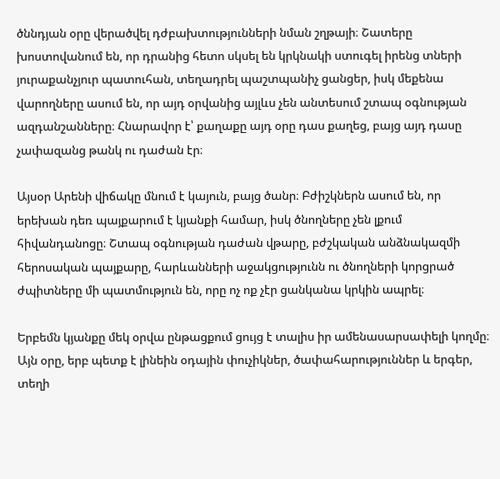ծննդյան օրը վերածվել դժբախտությունների նման շղթայի։ Շատերը խոստովանում են, որ դրանից հետո սկսել են կրկնակի ստուգել իրենց տների յուրաքանչյուր պատուհան, տեղադրել պաշտպանիչ ցանցեր, իսկ մեքենա վարողները ասում են, որ այդ օրվանից այլևս չեն անտեսում շտապ օգնության ազդանշանները։ Հնարավոր է՝ քաղաքը այդ օրը դաս քաղեց, բայց այդ դասը չափազանց թանկ ու դաժան էր։

Այսօր Արենի վիճակը մնում է կայուն, բայց ծանր։ Բժիշկներն ասում են, որ երեխան դեռ պայքարում է կյանքի համար, իսկ ծնողները չեն լքում հիվանդանոցը։ Շտապ օգնության դաժան վթարը, բժշկական անձնակազմի հերոսական պայքարը, հարևանների աջակցությունն ու ծնողների կորցրած ժպիտները մի պատմություն են, որը ոչ ոք չէր ցանկանա կրկին ապրել։

Երբեմն կյանքը մեկ օրվա ընթացքում ցույց է տալիս իր ամենասարսափելի կողմը։ Այն օրը, երբ պետք է լինեին օդային փուչիկներ, ծափահարություններ և երգեր, տեղի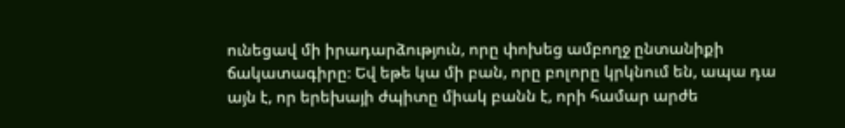ունեցավ մի իրադարձություն, որը փոխեց ամբողջ ընտանիքի ճակատագիրը։ Եվ եթե կա մի բան, որը բոլորը կրկնում են, ապա դա այն է, որ երեխայի ժպիտը միակ բանն է, որի համար արժե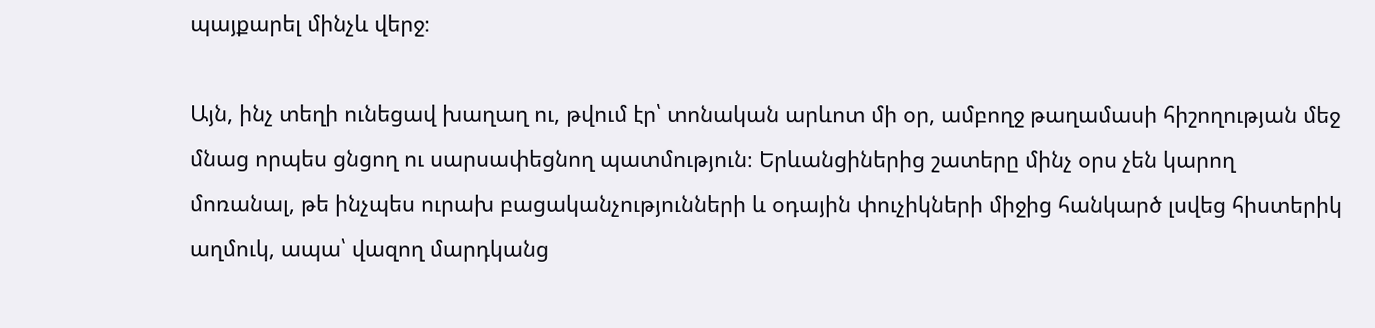պայքարել մինչև վերջ։

Այն, ինչ տեղի ունեցավ խաղաղ ու, թվում էր՝ տոնական արևոտ մի օր, ամբողջ թաղամասի հիշողության մեջ մնաց որպես ցնցող ու սարսափեցնող պատմություն։ Երևանցիներից շատերը մինչ օրս չեն կարող մոռանալ, թե ինչպես ուրախ բացականչությունների և օդային փուչիկների միջից հանկարծ լսվեց հիստերիկ աղմուկ, ապա՝ վազող մարդկանց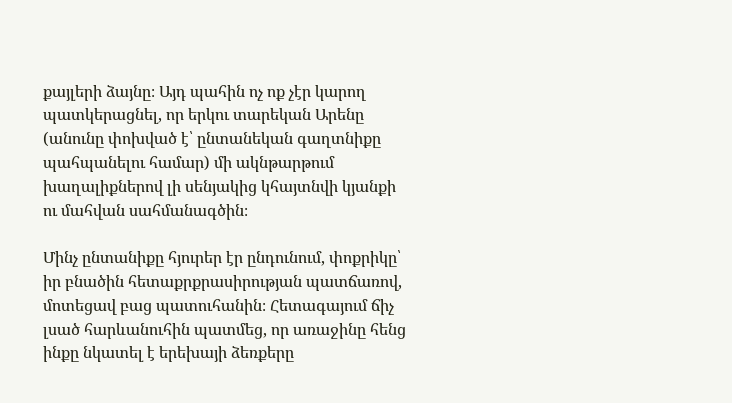քայլերի ձայնը։ Այդ պահին ոչ ոք չէր կարող պատկերացնել, որ երկու տարեկան Արենը (անունը փոխված է՝ ընտանեկան գաղտնիքը պահպանելու համար) մի ակնթարթում խաղալիքներով լի սենյակից կհայտնվի կյանքի ու մահվան սահմանագծին։

Մինչ ընտանիքը հյուրեր էր ընդունում, փոքրիկը՝ իր բնածին հետաքրքրասիրության պատճառով, մոտեցավ բաց պատուհանին։ Հետագայում ճիչ լսած հարևանուհին պատմեց, որ առաջինը հենց ինքը նկատել է երեխայի ձեռքերը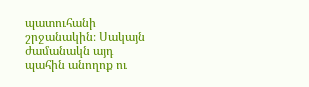պատուհանի շրջանակին։ Սակայն ժամանակն այդ պահին անողոք ու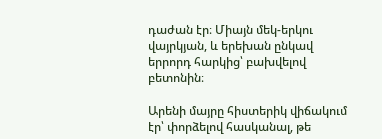դաժան էր։ Միայն մեկ-երկու վայրկյան, և երեխան ընկավ երրորդ հարկից՝ բախվելով բետոնին։

Արենի մայրը հիստերիկ վիճակում էր՝ փորձելով հասկանալ, թե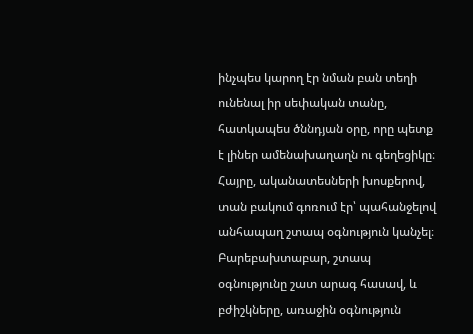ինչպես կարող էր նման բան տեղի ունենալ իր սեփական տանը, հատկապես ծննդյան օրը, որը պետք է լիներ ամենախաղաղն ու գեղեցիկը։ Հայրը, ականատեսների խոսքերով, տան բակում գոռում էր՝ պահանջելով անհապաղ շտապ օգնություն կանչել։ Բարեբախտաբար, շտապ օգնությունը շատ արագ հասավ, և բժիշկները, առաջին օգնություն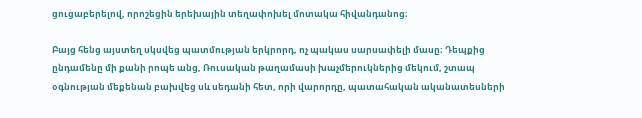ցուցաբերելով, որոշեցին երեխային տեղափոխել մոտակա հիվանդանոց։

Բայց հենց այստեղ սկսվեց պատմության երկրորդ, ոչ պակաս սարսափելի մասը։ Դեպքից ընդամենը մի քանի րոպե անց, Ռուսական թաղամասի խաչմերուկներից մեկում, շտապ օգնության մեքենան բախվեց սև սեդանի հետ, որի վարորդը, պատահական ականատեսների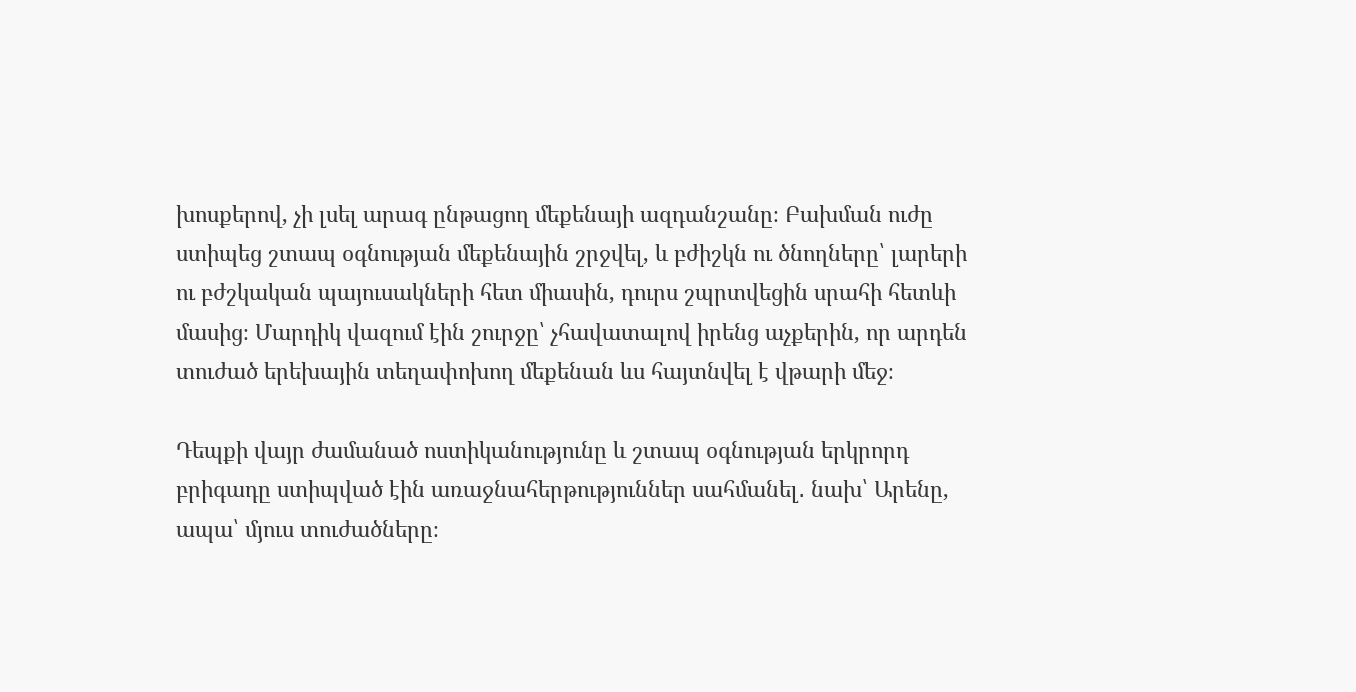խոսքերով, չի լսել արագ ընթացող մեքենայի ազդանշանը։ Բախման ուժը ստիպեց շտապ օգնության մեքենային շրջվել, և բժիշկն ու ծնողները՝ լարերի ու բժշկական պայուսակների հետ միասին, դուրս շպրտվեցին սրահի հետևի մասից։ Մարդիկ վազում էին շուրջը՝ չհավատալով իրենց աչքերին, որ արդեն տուժած երեխային տեղափոխող մեքենան ևս հայտնվել է վթարի մեջ։

Դեպքի վայր ժամանած ոստիկանությունը և շտապ օգնության երկրորդ բրիգադը ստիպված էին առաջնահերթություններ սահմանել․ նախ՝ Արենը, ապա՝ մյուս տուժածները։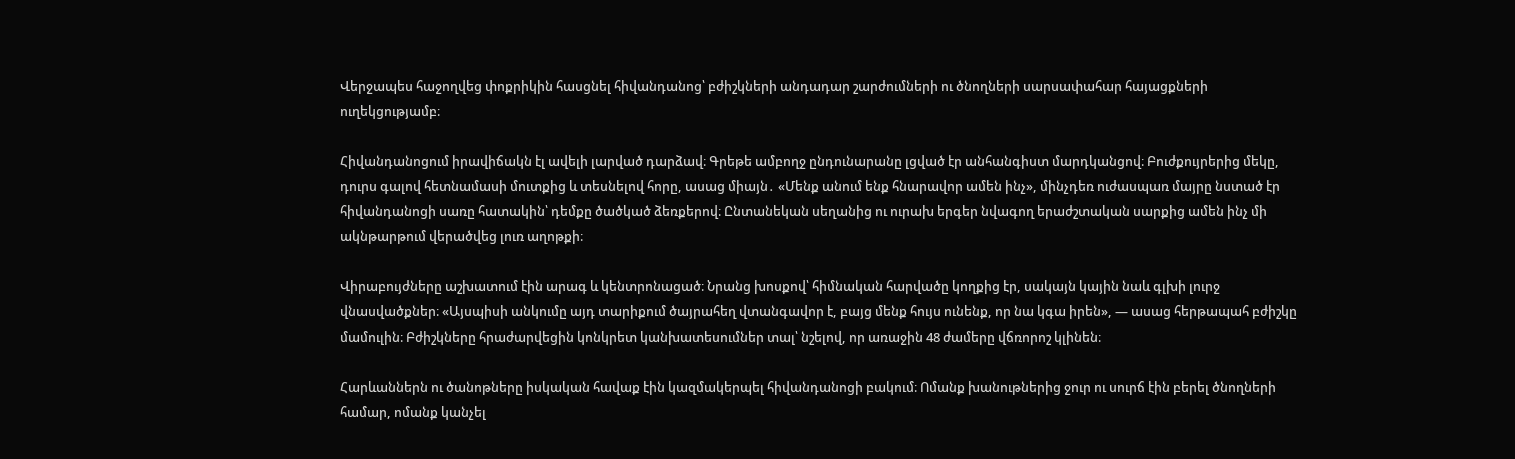Վերջապես հաջողվեց փոքրիկին հասցնել հիվանդանոց՝ բժիշկների անդադար շարժումների ու ծնողների սարսափահար հայացքների ուղեկցությամբ։

Հիվանդանոցում իրավիճակն էլ ավելի լարված դարձավ։ Գրեթե ամբողջ ընդունարանը լցված էր անհանգիստ մարդկանցով։ Բուժքույրերից մեկը, դուրս գալով հետնամասի մուտքից և տեսնելով հորը, ասաց միայն․ «Մենք անում ենք հնարավոր ամեն ինչ», մինչդեռ ուժասպառ մայրը նստած էր հիվանդանոցի սառը հատակին՝ դեմքը ծածկած ձեռքերով։ Ընտանեկան սեղանից ու ուրախ երգեր նվագող երաժշտական սարքից ամեն ինչ մի ակնթարթում վերածվեց լուռ աղոթքի։

Վիրաբույժները աշխատում էին արագ և կենտրոնացած։ Նրանց խոսքով՝ հիմնական հարվածը կողքից էր, սակայն կային նաև գլխի լուրջ վնասվածքներ։ «Այսպիսի անկումը այդ տարիքում ծայրահեղ վտանգավոր է, բայց մենք հույս ունենք, որ նա կգա իրեն», — ասաց հերթապահ բժիշկը մամուլին։ Բժիշկները հրաժարվեցին կոնկրետ կանխատեսումներ տալ՝ նշելով, որ առաջին 48 ժամերը վճռորոշ կլինեն։

Հարևաններն ու ծանոթները իսկական հավաք էին կազմակերպել հիվանդանոցի բակում։ Ոմանք խանութներից ջուր ու սուրճ էին բերել ծնողների համար, ոմանք կանչել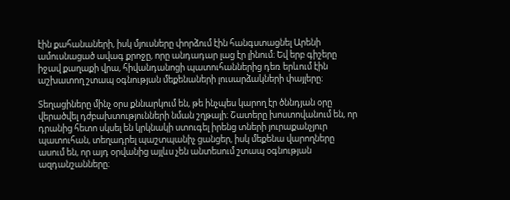էին քահանաների, իսկ մյուսները փորձում էին հանգստացնել Արենի ամուսնացած ավագ քրոջը, որը անդադար լաց էր լինում։ Եվ երբ գիշերը իջավ քաղաքի վրա, հիվանդանոցի պատուհաններից դեռ երևում էին աշխատող շտապ օգնության մեքենաների լուսարձակների փայլերը։

Տեղացիները մինչ օրս քննարկում են, թե ինչպես կարող էր ծննդյան օրը վերածվել դժբախտությունների նման շղթայի։ Շատերը խոստովանում են, որ դրանից հետո սկսել են կրկնակի ստուգել իրենց տների յուրաքանչյուր պատուհան, տեղադրել պաշտպանիչ ցանցեր, իսկ մեքենա վարողները ասում են, որ այդ օրվանից այլևս չեն անտեսում շտապ օգնության ազդանշանները։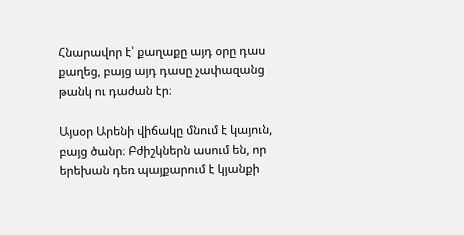Հնարավոր է՝ քաղաքը այդ օրը դաս քաղեց, բայց այդ դասը չափազանց թանկ ու դաժան էր։

Այսօր Արենի վիճակը մնում է կայուն, բայց ծանր։ Բժիշկներն ասում են, որ երեխան դեռ պայքարում է կյանքի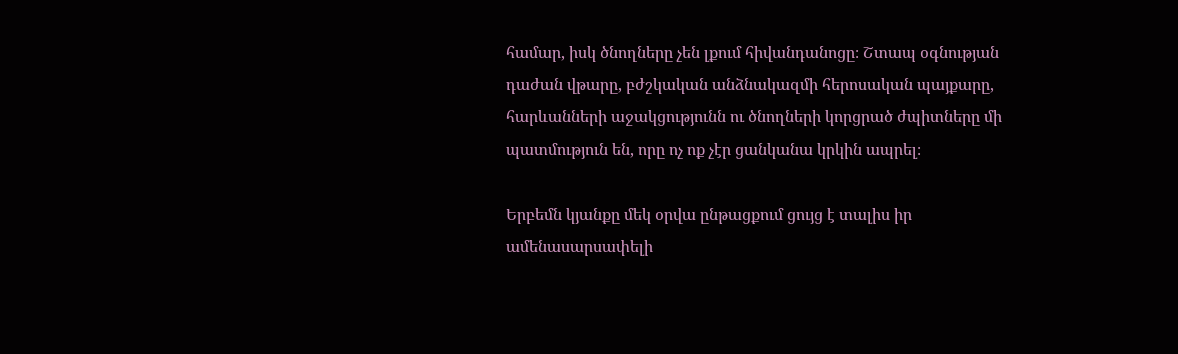համար, իսկ ծնողները չեն լքում հիվանդանոցը։ Շտապ օգնության դաժան վթարը, բժշկական անձնակազմի հերոսական պայքարը, հարևանների աջակցությունն ու ծնողների կորցրած ժպիտները մի պատմություն են, որը ոչ ոք չէր ցանկանա կրկին ապրել։

Երբեմն կյանքը մեկ օրվա ընթացքում ցույց է տալիս իր ամենասարսափելի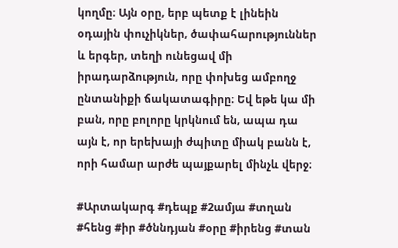կողմը։ Այն օրը, երբ պետք է լինեին օդային փուչիկներ, ծափահարություններ և երգեր, տեղի ունեցավ մի իրադարձություն, որը փոխեց ամբողջ ընտանիքի ճակատագիրը։ Եվ եթե կա մի բան, որը բոլորը կրկնում են, ապա դա այն է, որ երեխայի ժպիտը միակ բանն է, որի համար արժե պայքարել մինչև վերջ։

#Արտակարգ #դեպք #2ամյա #տղան #հենց #իր #ծննդյան #օրը #իրենց #տան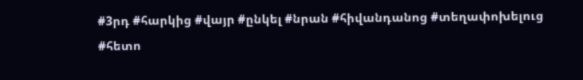#3րդ #հարկից #վայր #ընկել #նրան #հիվանդանոց #տեղափոխելուց #հետո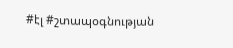#էլ #շտապօգնության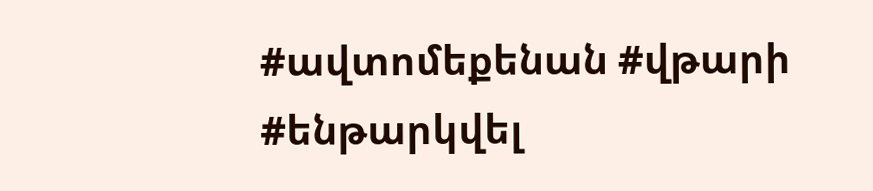#ավտոմեքենան #վթարի #ենթարկվել